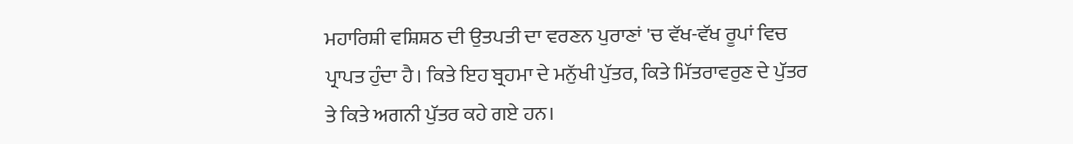ਮਹਾਰਿਸ਼ੀ ਵਸ਼ਿਸ਼ਠ ਦੀ ਉਤਪਤੀ ਦਾ ਵਰਣਨ ਪੁਰਾਣਾਂ 'ਚ ਵੱਖ-ਵੱਖ ਰੂਪਾਂ ਵਿਚ ਪ੍ਰਾਪਤ ਹੁੰਦਾ ਹੈ। ਕਿਤੇ ਇਹ ਬ੍ਰਹਮਾ ਦੇ ਮਨੁੱਖੀ ਪੁੱਤਰ, ਕਿਤੇ ਮਿੱਤਰਾਵਰੁਣ ਦੇ ਪੁੱਤਰ ਤੇ ਕਿਤੇ ਅਗਨੀ ਪੁੱਤਰ ਕਹੇ ਗਏ ਹਨ।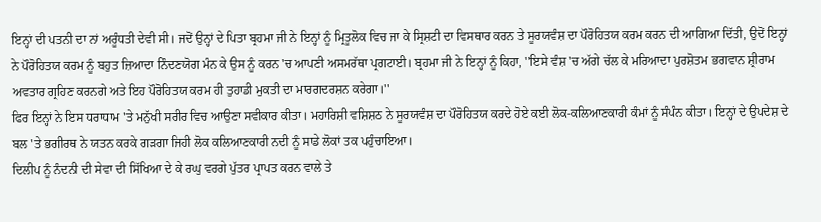ਇਨ੍ਹਾਂ ਦੀ ਪਤਨੀ ਦਾ ਨਾਂ ਅਰੂੰਧਤੀ ਦੇਵੀ ਸੀ। ਜਦੋਂ ਉਨ੍ਹਾਂ ਦੇ ਪਿਤਾ ਬ੍ਰਹਮਾ ਜੀ ਨੇ ਇਨ੍ਹਾਂ ਨੂੰ ਮ੍ਰਿਤੂਲੋਕ ਵਿਚ ਜਾ ਕੇ ਸ੍ਰਿਸ਼ਟੀ ਦਾ ਵਿਸਥਾਰ ਕਰਨ ਤੇ ਸੂਰਯਵੰਸ਼ ਦਾ ਪੌਰੋਹਿਤਯ ਕਰਮ ਕਰਨ ਦੀ ਆਗਿਆ ਦਿੱਤੀ, ਉਦੋਂ ਇਨ੍ਹਾਂ ਨੇ ਪੌਰੋਹਿਤਯ ਕਰਮ ਨੂੰ ਬਹੁਤ ਜ਼ਿਆਦਾ ਨਿੰਦਣਯੋਗ ਮੰਨ ਕੇ ਉਸ ਨੂੰ ਕਰਨ 'ਚ ਆਪਣੀ ਅਸਮਰੱਥਾ ਪ੍ਰਗਟਾਈ। ਬ੍ਰਹਮਾ ਜੀ ਨੇ ਇਨ੍ਹਾਂ ਨੂੰ ਕਿਹਾ, ''ਇਸੇ ਵੰਸ਼ 'ਚ ਅੱਗੇ ਚੱਲ ਕੇ ਮਰਿਆਦਾ ਪੁਰਸ਼ੋਤਮ ਭਗਵਾਨ ਸ਼੍ਰੀਰਾਮ ਅਵਤਾਰ ਗ੍ਰਹਿਣ ਕਰਨਗੇ ਅਤੇ ਇਹ ਪੌਰੋਹਿਤਯ ਕਰਮ ਹੀ ਤੁਹਾਡੀ ਮੁਕਤੀ ਦਾ ਮਾਰਗਦਰਸ਼ਨ ਕਰੇਗਾ।''
ਫਿਰ ਇਨ੍ਹਾਂ ਨੇ ਇਸ ਧਰਾਧਾਮ 'ਤੇ ਮਨੁੱਖੀ ਸਰੀਰ ਵਿਚ ਆਉਣਾ ਸਵੀਕਾਰ ਕੀਤਾ। ਮਹਾਰਿਸ਼ੀ ਵਸ਼ਿਸ਼ਠ ਨੇ ਸੂਰਯਵੰਸ਼ ਦਾ ਪੌਰੋਹਿਤਯ ਕਰਦੇ ਹੋਏ ਕਈ ਲੋਕ-ਕਲਿਆਣਕਾਰੀ ਕੰਮਾਂ ਨੂੰ ਸੰਪੰਨ ਕੀਤਾ। ਇਨ੍ਹਾਂ ਦੇ ਉਪਦੇਸ਼ ਦੇ ਬਲ 'ਤੇ ਭਗੀਰਥ ਨੇ ਯਤਨ ਕਰਕੇ ਗੜਗਾ ਜਿਹੀ ਲੋਕ ਕਲਿਆਣਕਾਰੀ ਨਦੀ ਨੂੰ ਸਾਡੇ ਲੋਕਾਂ ਤਕ ਪਹੁੰਚਾਇਆ।
ਦਿਲੀਪ ਨੂੰ ਨੰਦਨੀ ਦੀ ਸੇਵਾ ਦੀ ਸਿੱਖਿਆ ਦੇ ਕੇ ਰਘੁ ਵਰਗੇ ਪੁੱਤਰ ਪ੍ਰਾਪਤ ਕਰਨ ਵਾਲੇ ਤੇ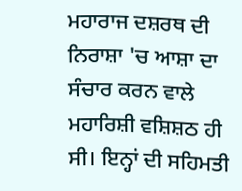ਮਹਾਰਾਜ ਦਸ਼ਰਥ ਦੀ ਨਿਰਾਸ਼ਾ 'ਚ ਆਸ਼ਾ ਦਾ ਸੰਚਾਰ ਕਰਨ ਵਾਲੇ ਮਹਾਰਿਸ਼ੀ ਵਸ਼ਿਸ਼ਠ ਹੀ ਸੀ। ਇਨ੍ਹਾਂ ਦੀ ਸਹਿਮਤੀ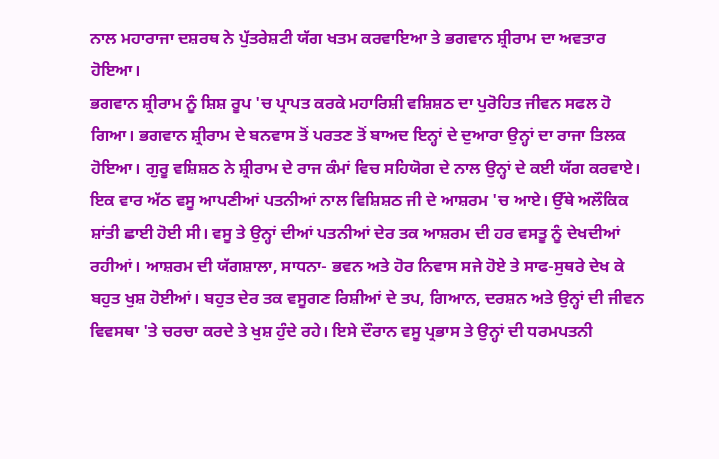ਨਾਲ ਮਹਾਰਾਜਾ ਦਸ਼ਰਥ ਨੇ ਪੁੱਤਰੇਸ਼ਟੀ ਯੱਗ ਖਤਮ ਕਰਵਾਇਆ ਤੇ ਭਗਵਾਨ ਸ਼੍ਰੀਰਾਮ ਦਾ ਅਵਤਾਰ ਹੋਇਆ।
ਭਗਵਾਨ ਸ਼੍ਰੀਰਾਮ ਨੂੰ ਸ਼ਿਸ਼ ਰੂਪ 'ਚ ਪ੍ਰਾਪਤ ਕਰਕੇ ਮਹਾਰਿਸ਼ੀ ਵਸ਼ਿਸ਼ਠ ਦਾ ਪੁਰੋਹਿਤ ਜੀਵਨ ਸਫਲ ਹੋ ਗਿਆ। ਭਗਵਾਨ ਸ਼੍ਰੀਰਾਮ ਦੇ ਬਨਵਾਸ ਤੋਂ ਪਰਤਣ ਤੋਂ ਬਾਅਦ ਇਨ੍ਹਾਂ ਦੇ ਦੁਆਰਾ ਉਨ੍ਹਾਂ ਦਾ ਰਾਜਾ ਤਿਲਕ ਹੋਇਆ। ਗੁਰੂ ਵਸ਼ਿਸ਼ਠ ਨੇ ਸ਼੍ਰੀਰਾਮ ਦੇ ਰਾਜ ਕੰਮਾਂ ਵਿਚ ਸਹਿਯੋਗ ਦੇ ਨਾਲ ਉਨ੍ਹਾਂ ਦੇ ਕਈ ਯੱਗ ਕਰਵਾਏ।
ਇਕ ਵਾਰ ਅੱਠ ਵਸੂ ਆਪਣੀਆਂ ਪਤਨੀਆਂ ਨਾਲ ਵਿਸ਼ਿਸ਼ਠ ਜੀ ਦੇ ਆਸ਼ਰਮ 'ਚ ਆਏ। ਉੱਥੇ ਅਲੌਕਿਕ ਸ਼ਾਂਤੀ ਛਾਈ ਹੋਈ ਸੀ। ਵਸੂ ਤੇ ਉਨ੍ਹਾਂ ਦੀਆਂ ਪਤਨੀਆਂ ਦੇਰ ਤਕ ਆਸ਼ਰਮ ਦੀ ਹਰ ਵਸਤੂ ਨੂੰ ਦੇਖਦੀਆਂ ਰਹੀਆਂ। ਆਸ਼ਰਮ ਦੀ ਯੱਗਸ਼ਾਲਾ, ਸਾਧਨਾ- ਭਵਨ ਅਤੇ ਹੋਰ ਨਿਵਾਸ ਸਜੇ ਹੋਏ ਤੇ ਸਾਫ-ਸੁਥਰੇ ਦੇਖ ਕੇ ਬਹੁਤ ਖੁਸ਼ ਹੋਈਆਂ। ਬਹੁਤ ਦੇਰ ਤਕ ਵਸੂਗਣ ਰਿਸ਼ੀਆਂ ਦੇ ਤਪ, ਗਿਆਨ, ਦਰਸ਼ਨ ਅਤੇ ਉਨ੍ਹਾਂ ਦੀ ਜੀਵਨ ਵਿਵਸਥਾ 'ਤੇ ਚਰਚਾ ਕਰਦੇ ਤੇ ਖੁਸ਼ ਹੁੰਦੇ ਰਹੇ। ਇਸੇ ਦੌਰਾਨ ਵਸੂ ਪ੍ਰਭਾਸ ਤੇ ਉਨ੍ਹਾਂ ਦੀ ਧਰਮਪਤਨੀ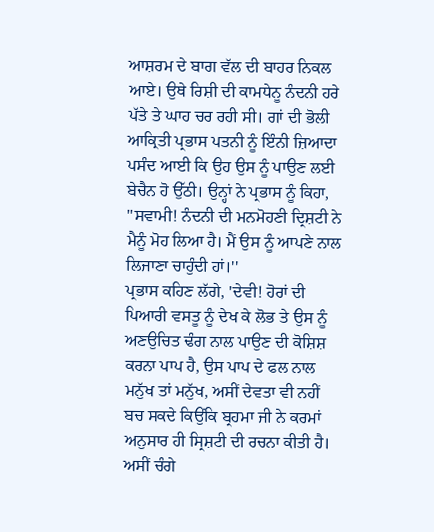ਆਸ਼ਰਮ ਦੇ ਬਾਗ ਵੱਲ ਦੀ ਬਾਹਰ ਨਿਕਲ ਆਏ। ਉਥੇ ਰਿਸ਼ੀ ਦੀ ਕਾਮਧੇਨੂ ਨੰਦਨੀ ਹਰੇ ਪੱਤੇ ਤੇ ਘਾਹ ਚਰ ਰਹੀ ਸੀ। ਗਾਂ ਦੀ ਭੋਲੀ ਆਕ੍ਰਿਤੀ ਪ੍ਰਭਾਸ ਪਤਨੀ ਨੂੰ ਇੰਨੀ ਜ਼ਿਆਦਾ ਪਸੰਦ ਆਈ ਕਿ ਉਹ ਉਸ ਨੂੰ ਪਾਉਣ ਲਈ ਬੇਚੈਨ ਹੋ ਉੱਠੀ। ਉਨ੍ਹਾਂ ਨੇ ਪ੍ਰਭਾਸ ਨੂੰ ਕਿਹਾ, ''ਸਵਾਮੀ! ਨੰਦਨੀ ਦੀ ਮਨਮੋਹਣੀ ਦ੍ਰਿਸ਼ਟੀ ਨੇ ਮੈਨੂੰ ਮੋਹ ਲਿਆ ਹੈ। ਮੈਂ ਉਸ ਨੂੰ ਆਪਣੇ ਨਾਲ ਲਿਜਾਣਾ ਚਾਹੁੰਦੀ ਹਾਂ।''
ਪ੍ਰਭਾਸ ਕਹਿਣ ਲੱਗੇ, 'ਦੇਵੀ! ਹੋਰਾਂ ਦੀ ਪਿਆਰੀ ਵਸਤੂ ਨੂੰ ਦੇਖ ਕੇ ਲੋਭ ਤੇ ਉਸ ਨੂੰ ਅਣਉਚਿਤ ਢੰਗ ਨਾਲ ਪਾਉਣ ਦੀ ਕੋਸ਼ਿਸ਼ ਕਰਨਾ ਪਾਪ ਹੈ, ਉਸ ਪਾਪ ਦੇ ਫਲ ਨਾਲ ਮਨੁੱਖ ਤਾਂ ਮਨੁੱਖ, ਅਸੀਂ ਦੇਵਤਾ ਵੀ ਨਹੀਂ ਬਚ ਸਕਦੇ ਕਿਉਂਕਿ ਬ੍ਰਹਮਾ ਜੀ ਨੇ ਕਰਮਾਂ ਅਨੁਸਾਰ ਹੀ ਸ੍ਰਿਸ਼ਟੀ ਦੀ ਰਚਨਾ ਕੀਤੀ ਹੈ। ਅਸੀਂ ਚੰਗੇ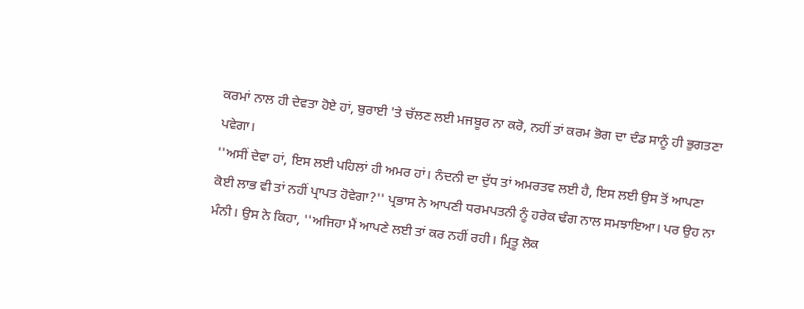ਕਰਮਾਂ ਨਾਲ ਹੀ ਦੇਵਤਾ ਹੋਏ ਹਾਂ, ਬੁਰਾਈ 'ਤੇ ਚੱਲਣ ਲਈ ਮਜਬੂਰ ਨਾ ਕਰੋ, ਨਹੀਂ ਤਾਂ ਕਰਮ ਭੋਗ ਦਾ ਦੰਡ ਸਾਨੂੰ ਹੀ ਭੁਗਤਣਾ ਪਵੇਗਾ।
''ਅਸੀਂ ਦੇਵਾ ਹਾਂ, ਇਸ ਲਈ ਪਹਿਲਾਂ ਹੀ ਅਮਰ ਹਾਂ। ਨੰਦਨੀ ਦਾ ਦੁੱਧ ਤਾਂ ਅਮਰਤਵ ਲਈ ਹੈ, ਇਸ ਲਈ ਉਸ ਤੋਂ ਆਪਣਾ ਕੋਈ ਲਾਭ ਵੀ ਤਾਂ ਨਹੀਂ ਪ੍ਰਾਪਤ ਹੋਵੇਗਾ?'' ਪ੍ਰਭਾਸ ਨੇ ਆਪਣੀ ਧਰਮਪਤਨੀ ਨੂੰ ਹਰੇਕ ਢੰਗ ਨਾਲ ਸਮਝਾਇਆ। ਪਰ ਉਹ ਨਾ ਮੰਨੀ। ਉਸ ਨੇ ਕਿਹਾ, ''ਅਜਿਹਾ ਮੈਂ ਆਪਣੇ ਲਈ ਤਾਂ ਕਰ ਨਹੀਂ ਰਹੀ। ਮ੍ਰਿਤੂ ਲੋਕ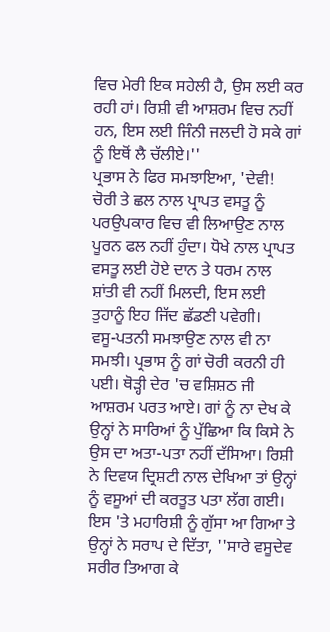ਵਿਚ ਮੇਰੀ ਇਕ ਸਹੇਲੀ ਹੈ, ਉਸ ਲਈ ਕਰ ਰਹੀ ਹਾਂ। ਰਿਸ਼ੀ ਵੀ ਆਸ਼ਰਮ ਵਿਚ ਨਹੀਂ ਹਨ, ਇਸ ਲਈ ਜਿੰਨੀ ਜਲਦੀ ਹੋ ਸਕੇ ਗਾਂ ਨੂੰ ਇਥੋਂ ਲੈ ਚੱਲੀਏ।''
ਪ੍ਰਭਾਸ ਨੇ ਫਿਰ ਸਮਝਾਇਆ, 'ਦੇਵੀ! ਚੋਰੀ ਤੇ ਛਲ ਨਾਲ ਪ੍ਰਾਪਤ ਵਸਤੂ ਨੂੰ ਪਰਉਪਕਾਰ ਵਿਚ ਵੀ ਲਿਆਉਣ ਨਾਲ ਪੂਰਨ ਫਲ ਨਹੀਂ ਹੁੰਦਾ। ਧੋਖੇ ਨਾਲ ਪ੍ਰਾਪਤ ਵਸਤੂ ਲਈ ਹੋਏ ਦਾਨ ਤੇ ਧਰਮ ਨਾਲ ਸ਼ਾਂਤੀ ਵੀ ਨਹੀਂ ਮਿਲਦੀ, ਇਸ ਲਈ ਤੁਹਾਨੂੰ ਇਹ ਜਿੱਦ ਛੱਡਣੀ ਪਵੇਗੀ।
ਵਸੂ-ਪਤਨੀ ਸਮਝਾਉਣ ਨਾਲ ਵੀ ਨਾ ਸਮਝੀ। ਪ੍ਰਭਾਸ ਨੂੰ ਗਾਂ ਚੋਰੀ ਕਰਨੀ ਹੀ ਪਈ। ਥੋੜ੍ਹੀ ਦੇਰ 'ਚ ਵਸ਼ਿਸ਼ਠ ਜੀ ਆਸ਼ਰਮ ਪਰਤ ਆਏ। ਗਾਂ ਨੂੰ ਨਾ ਦੇਖ ਕੇ ਉਨ੍ਹਾਂ ਨੇ ਸਾਰਿਆਂ ਨੂੰ ਪੁੱਛਿਆ ਕਿ ਕਿਸੇ ਨੇ ਉਸ ਦਾ ਅਤਾ-ਪਤਾ ਨਹੀਂ ਦੱਸਿਆ। ਰਿਸ਼ੀ ਨੇ ਦਿਵਯ ਦ੍ਰਿਸ਼ਟੀ ਨਾਲ ਦੇਖਿਆ ਤਾਂ ਉਨ੍ਹਾਂ ਨੂੰ ਵਸੂਆਂ ਦੀ ਕਰਤੂਤ ਪਤਾ ਲੱਗ ਗਈ। ਇਸ 'ਤੇ ਮਹਾਰਿਸ਼ੀ ਨੂੰ ਗੁੱਸਾ ਆ ਗਿਆ ਤੇ ਉਨ੍ਹਾਂ ਨੇ ਸਰਾਪ ਦੇ ਦਿੱਤਾ, ''ਸਾਰੇ ਵਸੂਦੇਵ ਸਰੀਰ ਤਿਆਗ ਕੇ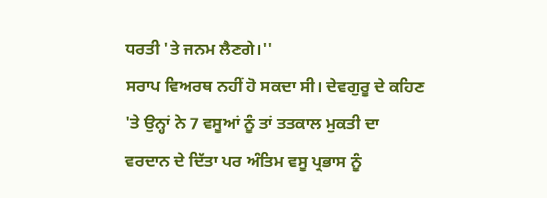ਧਰਤੀ 'ਤੇ ਜਨਮ ਲੈਣਗੇ।''
ਸਰਾਪ ਵਿਅਰਥ ਨਹੀਂ ਹੋ ਸਕਦਾ ਸੀ। ਦੇਵਗੁਰੂ ਦੇ ਕਹਿਣ 'ਤੇ ਉਨ੍ਹਾਂ ਨੇ 7 ਵਸੂਆਂ ਨੂੰ ਤਾਂ ਤਤਕਾਲ ਮੁਕਤੀ ਦਾ ਵਰਦਾਨ ਦੇ ਦਿੱਤਾ ਪਰ ਅੰਤਿਮ ਵਸੂ ਪ੍ਰਭਾਸ ਨੂੰ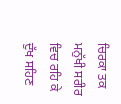ਚਿਰਕਾ ਤਕ ਮਨੁੱਖੀ ਸਰੀਰ ਵਿਚ ਰਹਿ ਕੇ ਦੁੱਖ ਸਹਿਣ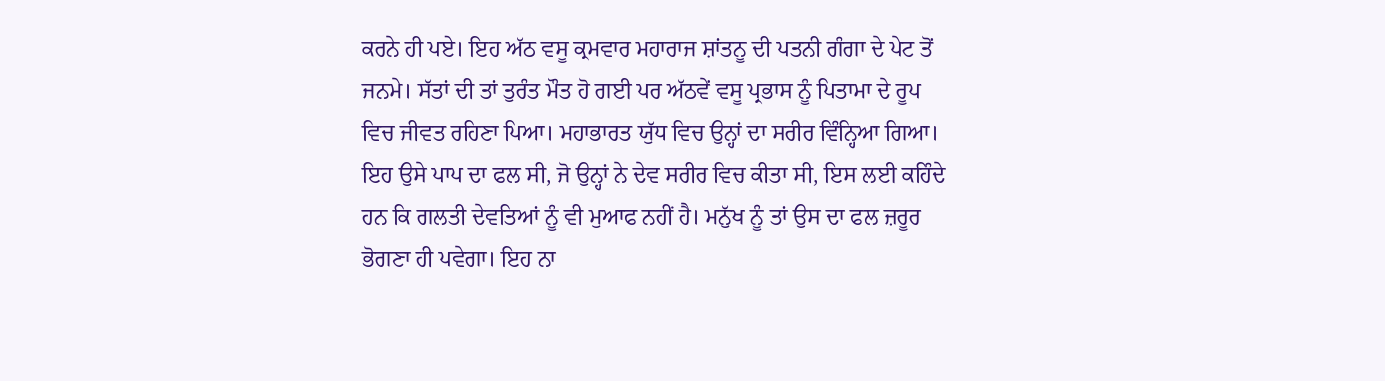ਕਰਨੇ ਹੀ ਪਏ। ਇਹ ਅੱਠ ਵਸੂ ਕ੍ਰਮਵਾਰ ਮਹਾਰਾਜ ਸ਼ਾਂਤਨੂ ਦੀ ਪਤਨੀ ਗੰਗਾ ਦੇ ਪੇਟ ਤੋਂ ਜਨਮੇ। ਸੱਤਾਂ ਦੀ ਤਾਂ ਤੁਰੰਤ ਮੌਤ ਹੋ ਗਈ ਪਰ ਅੱਠਵੇਂ ਵਸੂ ਪ੍ਰਭਾਸ ਨੂੰ ਪਿਤਾਮਾ ਦੇ ਰੂਪ ਵਿਚ ਜੀਵਤ ਰਹਿਣਾ ਪਿਆ। ਮਹਾਭਾਰਤ ਯੁੱਧ ਵਿਚ ਉਨ੍ਹਾਂ ਦਾ ਸਰੀਰ ਵਿੰਨ੍ਹਿਆ ਗਿਆ। ਇਹ ਉਸੇ ਪਾਪ ਦਾ ਫਲ ਸੀ, ਜੋ ਉਨ੍ਹਾਂ ਨੇ ਦੇਵ ਸਰੀਰ ਵਿਚ ਕੀਤਾ ਸੀ, ਇਸ ਲਈ ਕਹਿੰਦੇ ਹਨ ਕਿ ਗਲਤੀ ਦੇਵਤਿਆਂ ਨੂੰ ਵੀ ਮੁਆਫ ਨਹੀਂ ਹੈ। ਮਨੁੱਖ ਨੂੰ ਤਾਂ ਉਸ ਦਾ ਫਲ ਜ਼ਰੂਰ ਭੋਗਣਾ ਹੀ ਪਵੇਗਾ। ਇਹ ਨਾ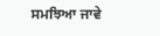ਸਮਝਿਆ ਜਾਵੇ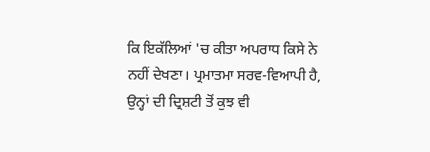ਕਿ ਇਕੱਲਿਆਂ 'ਚ ਕੀਤਾ ਅਪਰਾਧ ਕਿਸੇ ਨੇ ਨਹੀਂ ਦੇਖਣਾ। ਪ੍ਰਮਾਤਮਾ ਸਰਵ-ਵਿਆਪੀ ਹੈ, ਉਨ੍ਹਾਂ ਦੀ ਦ੍ਰਿਸ਼ਟੀ ਤੋਂ ਕੁਝ ਵੀ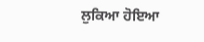ਲੁਕਿਆ ਹੋਇਆ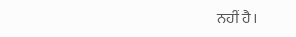ਨਹੀਂ ਹੈ।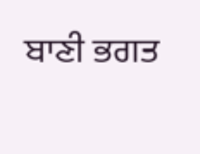ਬਾਣੀ ਭਗਤ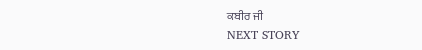ਕਬੀਰ ਜੀ
NEXT STORY